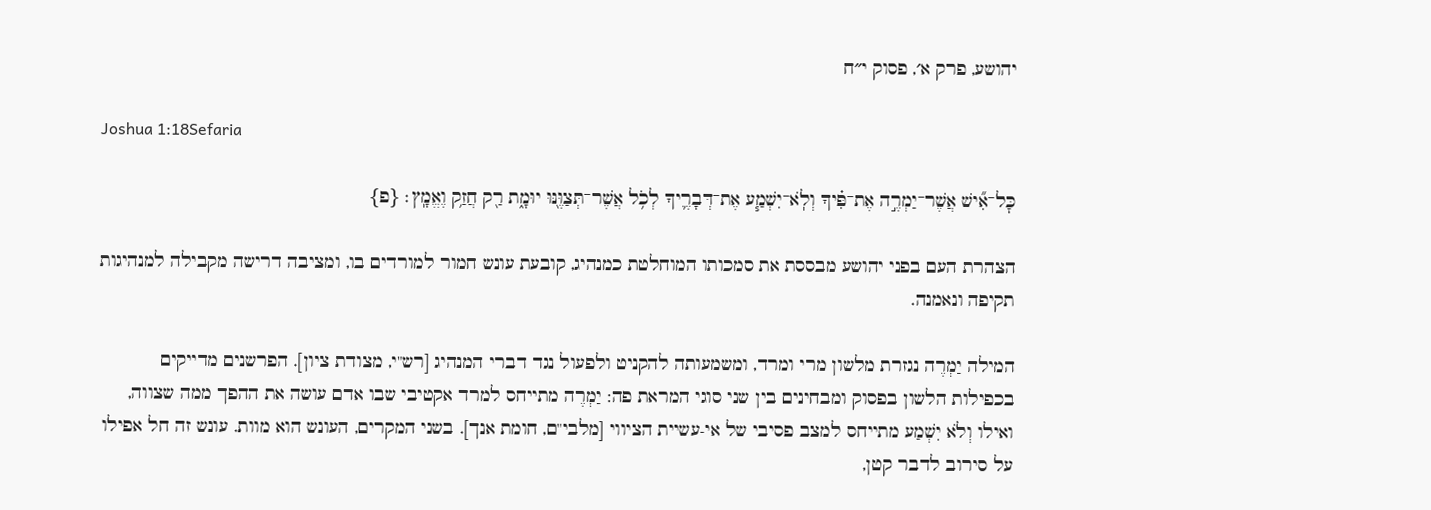יהושע, פרק א׳, פסוק י״ח

Joshua 1:18Sefaria

כׇּל־אִ֞ישׁ אֲשֶׁר־יַמְרֶ֣ה אֶת־פִּ֗יךָ וְלֹֽא־יִשְׁמַ֧ע אֶת־דְּבָרֶ֛יךָ לְכֹ֥ל אֲשֶׁר־תְּצַוֶּ֖נּוּ יוּמָ֑ת רַ֖ק חֲזַ֥ק וֶאֱמָֽץ׃ {פ}

הצהרת העם בפני יהושע מבססת את סמכותו המוחלטת כמנהיג, קובעת עונש חמור למורדים בו, ומציבה דרישה מקבילה למנהיגות תקיפה ונאמנה.

המילה יַמְרֶה נגזרת מלשון מרי ומרד, ומשמעותה להקניט ולפעול נגד דברי המנהיג [רש"י, מצודת ציון]. הפרשנים מדייקים בכפילות הלשון בפסוק ומבחינים בין שני סוגי המראת פה: יַמְרֶה מתייחס למרד אקטיבי שבו אדם עושה את ההפך ממה שצווה, ואילו וְלֹא יִשְׁמַע מתייחס למצב פסיבי של אי-עשיית הציווי [מלבי"ם, חומת אנך]. בשני המקרים, העונש הוא מוות. עונש זה חל אפילו על סירוב לדבר קטן,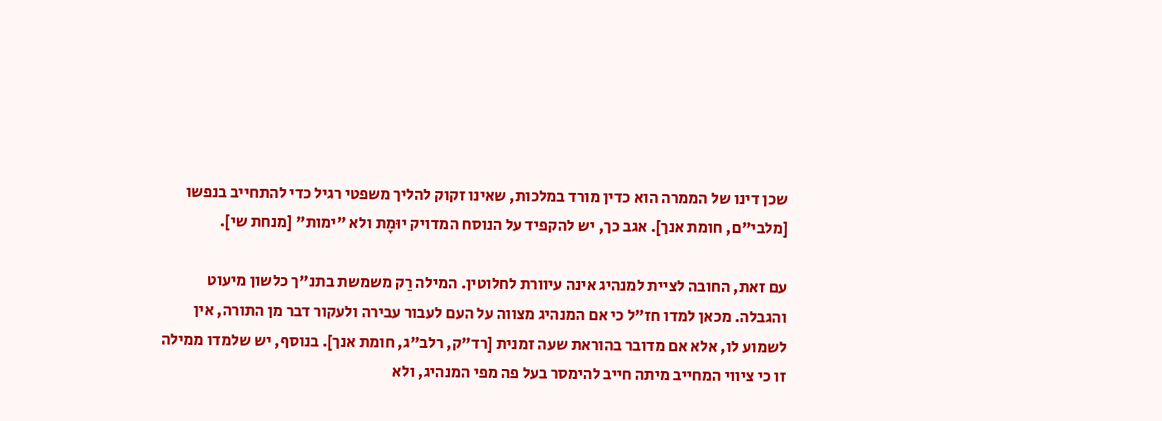שכן דינו של הממרה הוא כדין מורד במלכות, שאינו זקוק להליך משפטי רגיל כדי להתחייב בנפשו [מלבי"ם, חומת אנך]. אגב כך, יש להקפיד על הנוסח המדויק יוּמָת ולא "ימות" [מנחת שי].

עם זאת, החובה לציית למנהיג אינה עיוורת לחלוטין. המילה רַק משמשת בתנ"ך כלשון מיעוט והגבלה. מכאן למדו חז"ל כי אם המנהיג מצווה על העם לעבור עבירה ולעקור דבר מן התורה, אין לשמוע לו, אלא אם מדובר בהוראת שעה זמנית [רד"ק, רלב"ג, חומת אנך]. בנוסף, יש שלמדו ממילה זו כי ציווי המחייב מיתה חייב להימסר בעל פה מפי המנהיג, ולא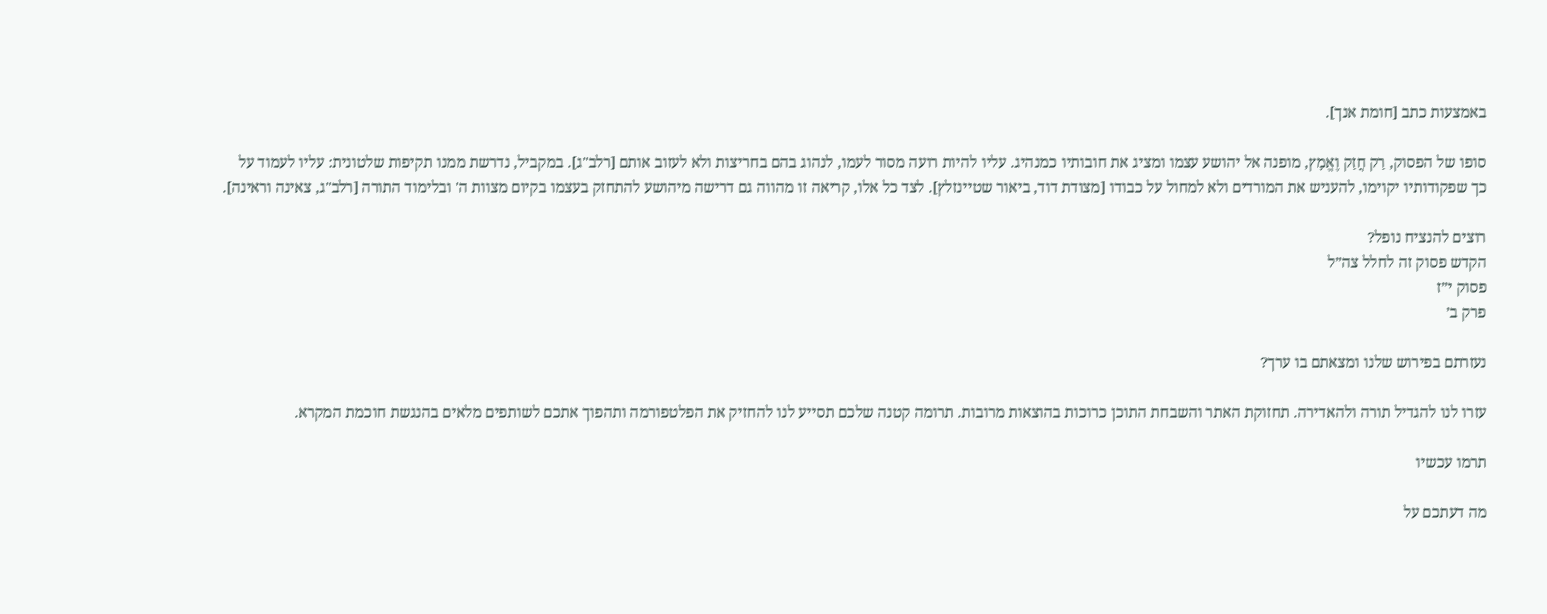באמצעות כתב [חומת אנך].

סופו של הפסוק, רַק חֲזַק וֶאֱמָץ, מופנה אל יהושע עצמו ומציג את חובותיו כמנהיג. עליו להיות רועה מסור לעמו, לנהוג בהם בחריצות ולא לעזוב אותם [רלב"ג]. במקביל, נדרשת ממנו תקיפות שלטונית: עליו לעמוד על כך שפקודותיו יקוימו, להעניש את המורדים ולא למחול על כבודו [מצודת דוד, ביאור שטיינזלץ]. לצד כל אלו, קריאה זו מהווה גם דרישה מיהושע להתחזק בעצמו בקיום מצוות ה' ובלימוד התורה [רלב"ג, צאינה וראינה].

רוצים להנציח נופל?
הקדש פסוק זה לחלל צה״ל
פסוק י״ז
פרק ב׳

נעזרתם בפירוש שלנו ומצאתם בו ערך?

עזרו לנו להגדיל תורה ולהאדירה. תחזוקת האתר והשבחת התוכן כרוכות בהוצאות מרובות. תרומה קטנה שלכם תסייע לנו להחזיק את הפלטפורמה ותהפוך אתכם לשותפים מלאים בהנגשת חוכמת המקרא.

תרמו עכשיו

מה דעתכם על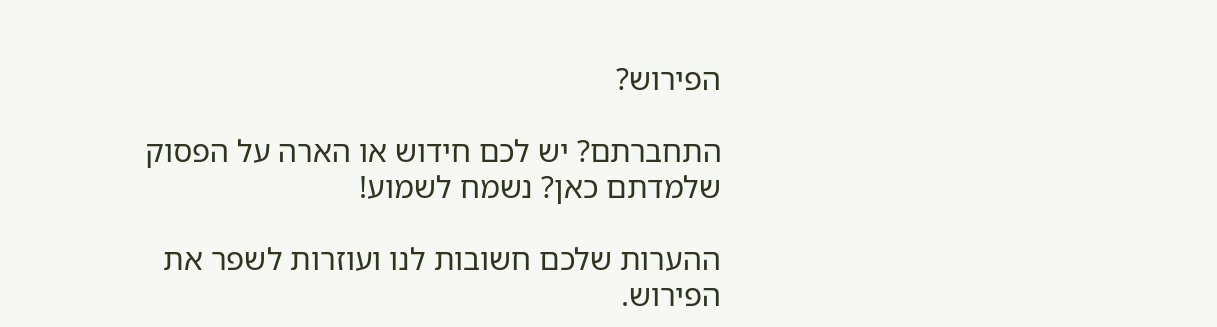הפירוש?

התחברתם? יש לכם חידוש או הארה על הפסוק שלמדתם כאן? נשמח לשמוע!

ההערות שלכם חשובות לנו ועוזרות לשפר את הפירוש.